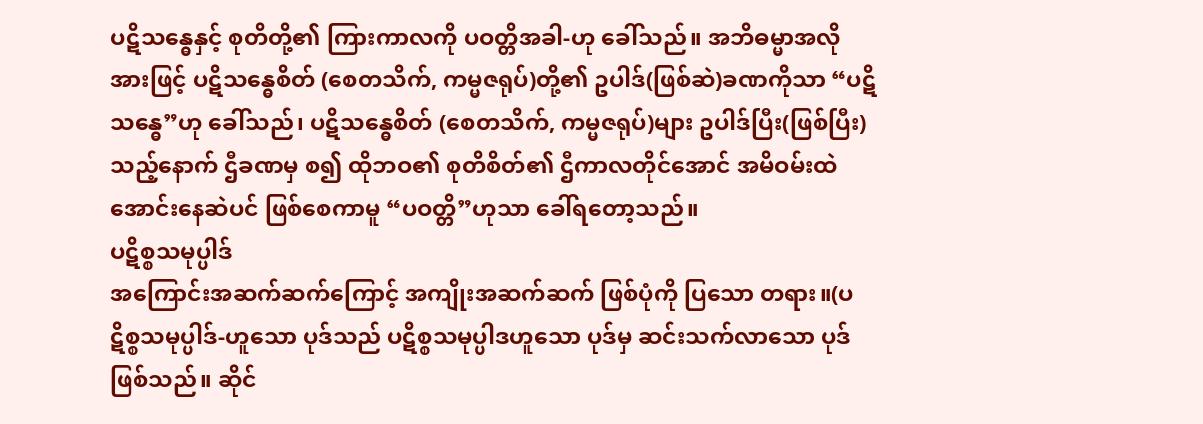ပဋိသန္ဓေနှင့် စုတိတို့၏ ကြားကာလကို ပဝတ္တိအခါ-ဟု ခေါ်သည်။ အဘိဓမ္မာအလိုအားဖြင့် ပဋိသန္ဓေစိတ် (စေတသိက်, ကမ္မဇရုပ်)တို့၏ ဥပါဒ်(ဖြစ်ဆဲ)ခဏကိုသာ “ပဋိသန္ဓေ”ဟု ခေါ်သည်၊ ပဋိသန္ဓေစိတ် (စေတသိက်, ကမ္မဇရုပ်)များ ဥပါဒ်ပြီး(ဖြစ်ပြီး)သည့်နောက် ဌီခဏမှ စ၍ ထိုဘဝ၏ စုတိစိတ်၏ ဌီကာလတိုင်အောင် အမိဝမ်းထဲ အောင်းနေဆဲပင် ဖြစ်စေကာမူ “ပဝတ္တိ”ဟုသာ ခေါ်ရတော့သည်။
ပဋိစ္စသမုပ္ပါဒ်
အကြောင်းအဆက်ဆက်ကြောင့် အကျိုးအဆက်ဆက် ဖြစ်ပုံကို ပြသော တရား။(ပဋိစ္စသမုပ္ပါဒ်-ဟူသော ပုဒ်သည် ပဋိစ္စသမုပ္ပါဒဟူသော ပုဒ်မှ ဆင်းသက်လာသော ပုဒ် ဖြစ်သည်။ ဆိုင်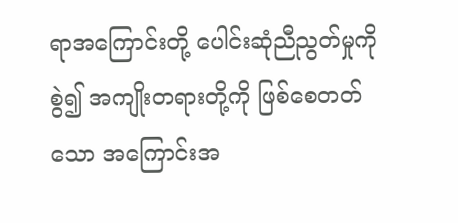ရာအကြောင်းတို့ ပေါင်းဆုံညီညွတ်မှုကို စွဲ၍ အကျိုးတရားတို့ကို ဖြစ်စေတတ်သော အကြောင်းအ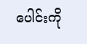ပေါင်းကို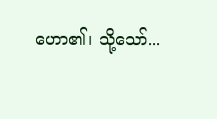ဟော၏၊ သို့သော်...